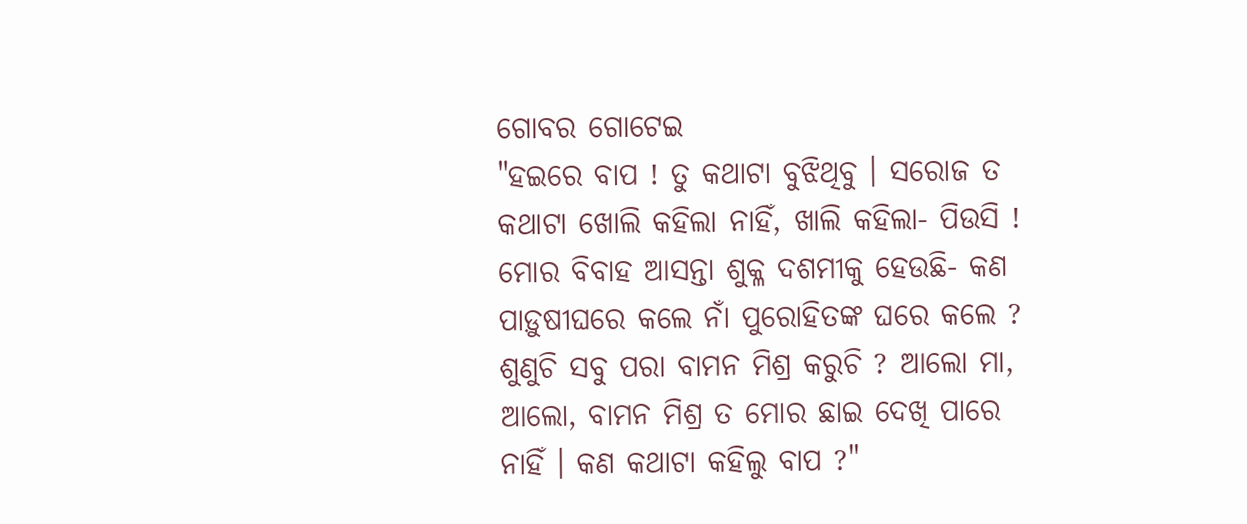ଗୋବର ଗୋଟେଇ
"ହଇରେ ବାପ ! ତୁ କଥାଟା ବୁଝିଥିବୁ । ସରୋଜ ତ କଥାଟା ଖୋଲି କହିଲା ନାହିଁ, ଖାଲି କହିଲା- ପିଉସି ! ମୋର ବିବାହ ଆସନ୍ତା ଶୁକ୍ଳ ଦଶମୀକୁ ହେଉଛି- କଣ ପାଡ଼ୁଷୀଘରେ କଲେ ନାଁ ପୁରୋହିତଙ୍କ ଘରେ କଲେ ? ଶୁଣୁଚି ସବୁ ପରା ବାମନ ମିଶ୍ର କରୁଚି ? ଆଲୋ ମା, ଆଲୋ, ବାମନ ମିଶ୍ର ତ ମୋର ଛାଇ ଦେଖି ପାରେ ନାହିଁ । କଣ କଥାଟା କହିଲୁ ବାପ ?"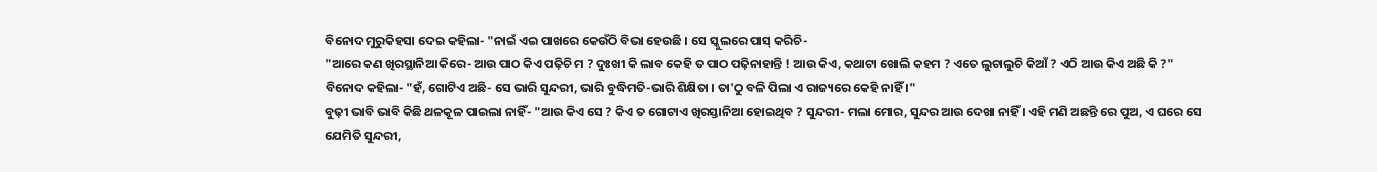ବିନୋଦ ମୁରୁକିହସା ଦେଇ କହିଲା- "ନାଇଁ ଏଇ ପାଖରେ କେଉଁଠି ବିଭା ହେଉଛି । ସେ ସ୍କୁଲରେ ପାସ୍ କରିଚି-
"ଆରେ କଣ ଖିରସ୍ଥାନିଆ କିରେ- ଆଉ ପାଠ କିଏ ପଢ଼ିଚି ମ ? ଦୁଃଖୀ କି ଲାବ କେହି ତ ପାଠ ପଢ଼ିନାହାନ୍ତି ! ଆଉ କିଏ, କଥାଟା ଖୋଲି କହମ ? ଏତେ ଲୁଚାଲୁଚି କିଆଁ ? ଏଠି ଆଉ କିଏ ଅଛି କି ?"
ବିନୋଦ କହିଲା- "ହଁ, ଗୋଟିଏ ଅଛି- ସେ ଭାରି ସୁନ୍ଦରୀ, ଭାରି ବୁଦ୍ଧିମତି-ଭାରି ଶିକ୍ଷିତା । ତା'ଠୁ ବଳି ପିଲା ଏ ରାଜ୍ୟରେ କେହି ନାହିଁ ।"
ବୁଢ଼ୀ ଭାବି ଭାବି କିଛି ଥଳକୂଳ ପାଇଲା ନାହିଁ- "ଆଉ କିଏ ସେ ? କିଏ ତ ଗୋଟାଏ ଖିରସ୍ତାନିଆ ହୋଇଥିବ ? ସୁନ୍ଦରୀ- ମଲା ମୋର, ସୁନ୍ଦର ଆଉ ଦେଖା ନାହିଁ । ଏହି ମଣି ଅଛନ୍ତି ରେ ପୁଅ, ଏ ଘରେ ସେ ଯେମିତି ସୁନ୍ଦରୀ,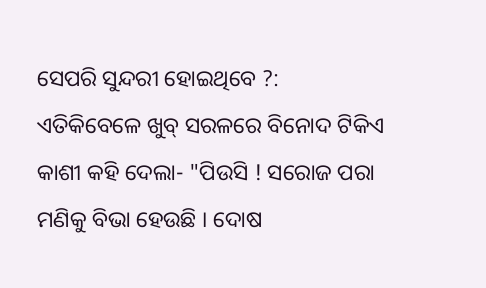ସେପରି ସୁନ୍ଦରୀ ହୋଇଥିବେ ?:
ଏତିକିବେଳେ ଖୁବ୍ ସରଳରେ ବିନୋଦ ଟିକିଏ କାଶୀ କହି ଦେଲା- "ପିଉସି ! ସରୋଜ ପରା ମଣିକୁ ବିଭା ହେଉଛି । ଦୋଷ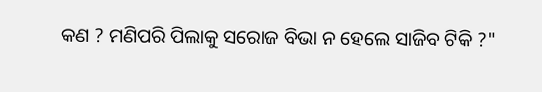କଣ ? ମଣିପରି ପିଲାକୁ ସରୋଜ ବିଭା ନ ହେଲେ ସାଜିବ ଟିକି ?"